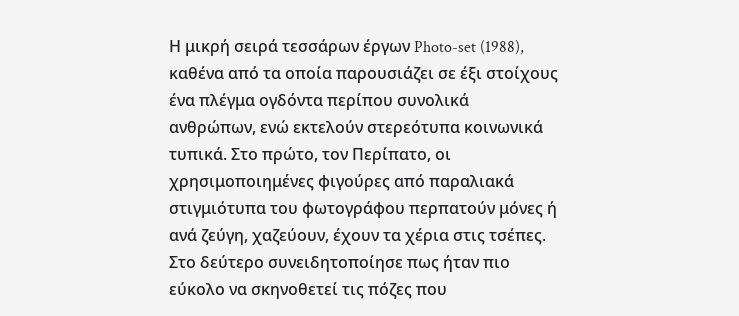Η μικρή σειρά τεσσάρων έργων Photo-set (1988), καθένα από τα οποία παρουσιάζει σε έξι στοίχους ένα πλέγμα ογδόντα περίπου συνολικά ανθρώπων, ενώ εκτελούν στερεότυπα κοινωνικά τυπικά. Στο πρώτο, τον Περίπατο, οι χρησιμοποιημένες φιγούρες από παραλιακά στιγμιότυπα του φωτογράφου περπατούν μόνες ή ανά ζεύγη, χαζεύουν, έχουν τα χέρια στις τσέπες. Στο δεύτερο συνειδητοποίησε πως ήταν πιο εύκολο να σκηνοθετεί τις πόζες που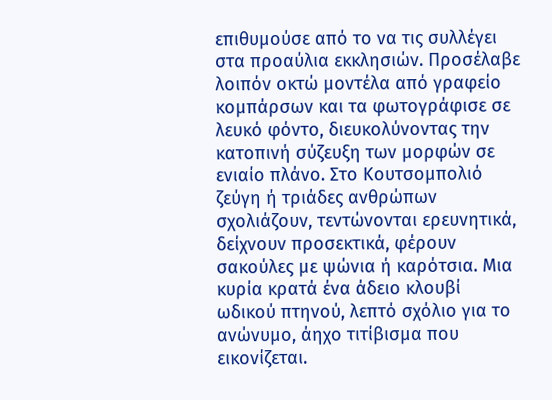επιθυμούσε από το να τις συλλέγει στα προαύλια εκκλησιών. Προσέλαβε λοιπόν οκτώ μοντέλα από γραφείο κομπάρσων και τα φωτογράφισε σε λευκό φόντο, διευκολύνοντας την κατοπινή σύζευξη των μορφών σε ενιαίο πλάνο. Στο Κουτσομπολιό ζεύγη ή τριάδες ανθρώπων σχολιάζουν, τεντώνονται ερευνητικά, δείχνουν προσεκτικά, φέρουν σακούλες με ψώνια ή καρότσια. Μια κυρία κρατά ένα άδειο κλουβί ωδικού πτηνού, λεπτό σχόλιο για το ανώνυμο, άηχο τιτίβισμα που εικονίζεται.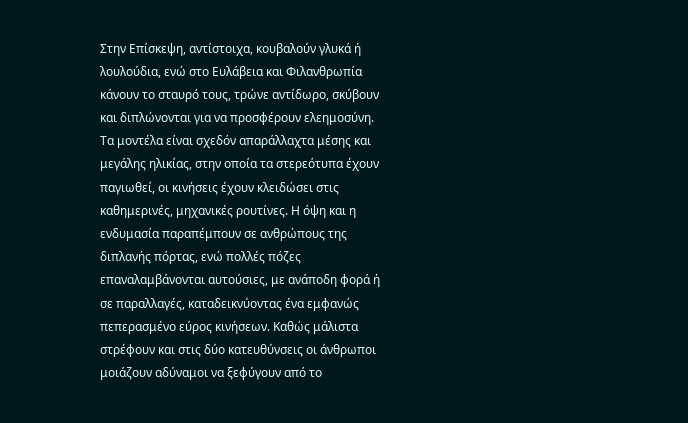Στην Επίσκεψη, αντίστοιχα, κουβαλούν γλυκά ή λουλούδια, ενώ στο Ευλάβεια και Φιλανθρωπία κάνουν το σταυρό τους, τρώνε αντίδωρο, σκύβουν και διπλώνονται για να προσφέρουν ελεημοσύνη.
Τα μοντέλα είναι σχεδόν απαράλλαχτα μέσης και μεγάλης ηλικίας, στην οποία τα στερεότυπα έχουν παγιωθεί, οι κινήσεις έχουν κλειδώσει στις καθημερινές, μηχανικές ρουτίνες. Η όψη και η ενδυμασία παραπέμπουν σε ανθρώπους της διπλανής πόρτας, ενώ πολλές πόζες επαναλαμβάνονται αυτούσιες, με ανάποδη φορά ή σε παραλλαγές, καταδεικνύοντας ένα εμφανώς πεπερασμένο εύρος κινήσεων. Καθώς μάλιστα στρέφουν και στις δύο κατευθύνσεις οι άνθρωποι μοιάζουν αδύναμοι να ξεφύγουν από το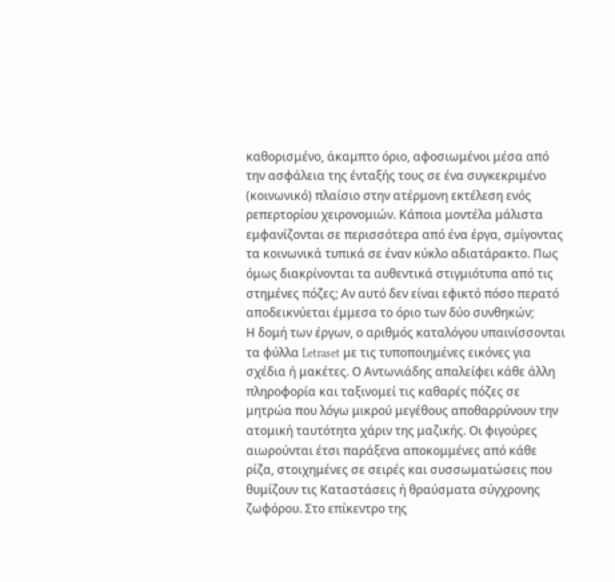καθορισμένο, άκαμπτο όριο, αφοσιωμένοι μέσα από την ασφάλεια της ένταξής τους σε ένα συγκεκριμένο (κοινωνικό) πλαίσιο στην ατέρμονη εκτέλεση ενός ρεπερτορίου χειρονομιών. Κάποια μοντέλα μάλιστα εμφανίζονται σε περισσότερα από ένα έργα, σμίγοντας τα κοινωνικά τυπικά σε έναν κύκλο αδιατάρακτο. Πως όμως διακρίνονται τα αυθεντικά στιγμιότυπα από τις στημένες πόζες; Αν αυτό δεν είναι εφικτό πόσο περατό αποδεικνύεται έμμεσα το όριο των δύο συνθηκών;
Η δομή των έργων, ο αριθμός καταλόγου υπαινίσσονται τα φύλλα Letraset με τις τυποποιημένες εικόνες για σχέδια ή μακέτες. Ο Αντωνιάδης απαλείφει κάθε άλλη πληροφορία και ταξινομεί τις καθαρές πόζες σε μητρώα που λόγω μικρού μεγέθους αποθαρρύνουν την ατομική ταυτότητα χάριν της μαζικής. Οι φιγούρες αιωρούνται έτσι παράξενα αποκομμένες από κάθε ρίζα, στοιχημένες σε σειρές και συσσωματώσεις που θυμίζουν τις Καταστάσεις ή θραύσματα σύγχρονης ζωφόρου. Στο επίκεντρο της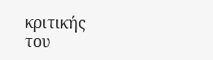κριτικής του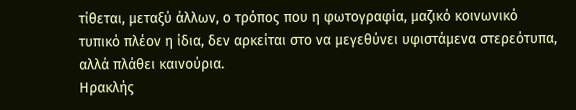τίθεται, μεταξύ άλλων, ο τρόπος που η φωτογραφία, μαζικό κοινωνικό τυπικό πλέον η ίδια, δεν αρκείται στο να μεγεθύνει υφιστάμενα στερεότυπα, αλλά πλάθει καινούρια.
Ηρακλής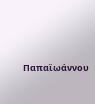Παπαϊωάννου